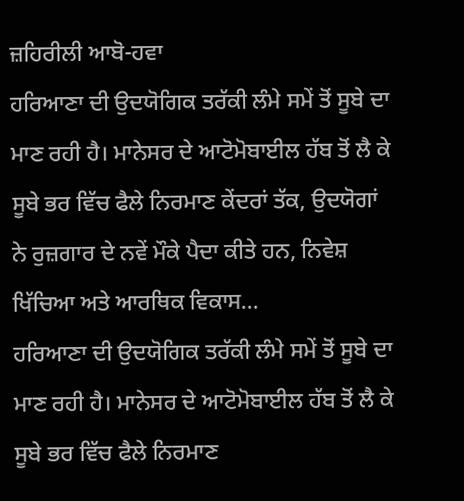ਜ਼ਹਿਰੀਲੀ ਆਬੋ-ਹਵਾ
ਹਰਿਆਣਾ ਦੀ ਉਦਯੋਗਿਕ ਤਰੱਕੀ ਲੰਮੇ ਸਮੇਂ ਤੋਂ ਸੂਬੇ ਦਾ ਮਾਣ ਰਹੀ ਹੈ। ਮਾਨੇਸਰ ਦੇ ਆਟੋਮੋਬਾਈਲ ਹੱਬ ਤੋਂ ਲੈ ਕੇ ਸੂਬੇ ਭਰ ਵਿੱਚ ਫੈਲੇ ਨਿਰਮਾਣ ਕੇਂਦਰਾਂ ਤੱਕ, ਉਦਯੋਗਾਂ ਨੇ ਰੁਜ਼ਗਾਰ ਦੇ ਨਵੇਂ ਮੌਕੇ ਪੈਦਾ ਕੀਤੇ ਹਨ, ਨਿਵੇਸ਼ ਖਿੱਚਿਆ ਅਤੇ ਆਰਥਿਕ ਵਿਕਾਸ...
ਹਰਿਆਣਾ ਦੀ ਉਦਯੋਗਿਕ ਤਰੱਕੀ ਲੰਮੇ ਸਮੇਂ ਤੋਂ ਸੂਬੇ ਦਾ ਮਾਣ ਰਹੀ ਹੈ। ਮਾਨੇਸਰ ਦੇ ਆਟੋਮੋਬਾਈਲ ਹੱਬ ਤੋਂ ਲੈ ਕੇ ਸੂਬੇ ਭਰ ਵਿੱਚ ਫੈਲੇ ਨਿਰਮਾਣ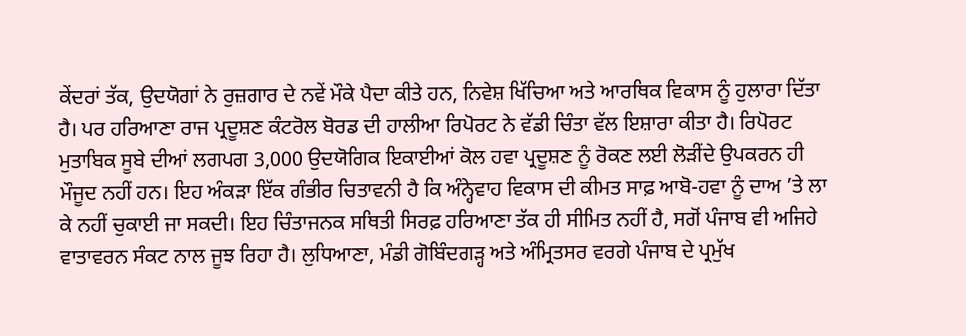ਕੇਂਦਰਾਂ ਤੱਕ, ਉਦਯੋਗਾਂ ਨੇ ਰੁਜ਼ਗਾਰ ਦੇ ਨਵੇਂ ਮੌਕੇ ਪੈਦਾ ਕੀਤੇ ਹਨ, ਨਿਵੇਸ਼ ਖਿੱਚਿਆ ਅਤੇ ਆਰਥਿਕ ਵਿਕਾਸ ਨੂੰ ਹੁਲਾਰਾ ਦਿੱਤਾ ਹੈ। ਪਰ ਹਰਿਆਣਾ ਰਾਜ ਪ੍ਰਦੂਸ਼ਣ ਕੰਟਰੋਲ ਬੋਰਡ ਦੀ ਹਾਲੀਆ ਰਿਪੋਰਟ ਨੇ ਵੱਡੀ ਚਿੰਤਾ ਵੱਲ ਇਸ਼ਾਰਾ ਕੀਤਾ ਹੈ। ਰਿਪੋਰਟ ਮੁਤਾਬਿਕ ਸੂਬੇ ਦੀਆਂ ਲਗਪਗ 3,000 ਉਦਯੋਗਿਕ ਇਕਾਈਆਂ ਕੋਲ ਹਵਾ ਪ੍ਰਦੂਸ਼ਣ ਨੂੰ ਰੋਕਣ ਲਈ ਲੋੜੀਂਦੇ ਉਪਕਰਨ ਹੀ ਮੌਜੂਦ ਨਹੀਂ ਹਨ। ਇਹ ਅੰਕੜਾ ਇੱਕ ਗੰਭੀਰ ਚਿਤਾਵਨੀ ਹੈ ਕਿ ਅੰਨ੍ਹੇਵਾਹ ਵਿਕਾਸ ਦੀ ਕੀਮਤ ਸਾਫ਼ ਆਬੋ-ਹਵਾ ਨੂੰ ਦਾਅ ’ਤੇ ਲਾ ਕੇ ਨਹੀਂ ਚੁਕਾਈ ਜਾ ਸਕਦੀ। ਇਹ ਚਿੰਤਾਜਨਕ ਸਥਿਤੀ ਸਿਰਫ਼ ਹਰਿਆਣਾ ਤੱਕ ਹੀ ਸੀਮਿਤ ਨਹੀਂ ਹੈ, ਸਗੋਂ ਪੰਜਾਬ ਵੀ ਅਜਿਹੇ ਵਾਤਾਵਰਨ ਸੰਕਟ ਨਾਲ ਜੂਝ ਰਿਹਾ ਹੈ। ਲੁਧਿਆਣਾ, ਮੰਡੀ ਗੋਬਿੰਦਗੜ੍ਹ ਅਤੇ ਅੰਮ੍ਰਿਤਸਰ ਵਰਗੇ ਪੰਜਾਬ ਦੇ ਪ੍ਰਮੁੱਖ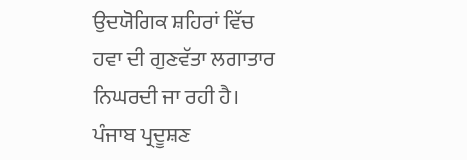ਉਦਯੋਗਿਕ ਸ਼ਹਿਰਾਂ ਵਿੱਚ ਹਵਾ ਦੀ ਗੁਣਵੱਤਾ ਲਗਾਤਾਰ ਨਿਘਰਦੀ ਜਾ ਰਹੀ ਹੈ। ਪੰਜਾਬ ਪ੍ਰਦੂਸ਼ਣ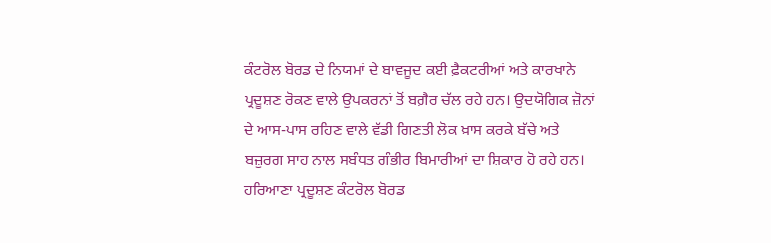ਕੰਟਰੋਲ ਬੋਰਡ ਦੇ ਨਿਯਮਾਂ ਦੇ ਬਾਵਜੂਦ ਕਈ ਫ਼ੈਕਟਰੀਆਂ ਅਤੇ ਕਾਰਖਾਨੇ ਪ੍ਰਦੂਸ਼ਣ ਰੋਕਣ ਵਾਲੇ ਉਪਕਰਨਾਂ ਤੋਂ ਬਗ਼ੈਰ ਚੱਲ ਰਹੇ ਹਨ। ਉਦਯੋਗਿਕ ਜ਼ੋਨਾਂ ਦੇ ਆਸ-ਪਾਸ ਰਹਿਣ ਵਾਲੇ ਵੱਡੀ ਗਿਣਤੀ ਲੋਕ ਖ਼ਾਸ ਕਰਕੇ ਬੱਚੇ ਅਤੇ ਬਜ਼ੁਰਗ ਸਾਹ ਨਾਲ ਸਬੰਧਤ ਗੰਭੀਰ ਬਿਮਾਰੀਆਂ ਦਾ ਸ਼ਿਕਾਰ ਹੋ ਰਹੇ ਹਨ।
ਹਰਿਆਣਾ ਪ੍ਰਦੂਸ਼ਣ ਕੰਟਰੋਲ ਬੋਰਡ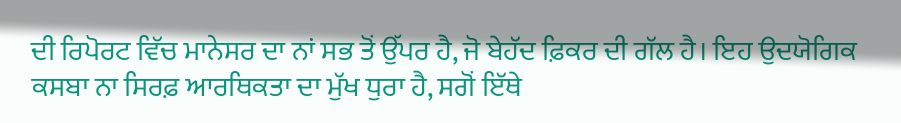ਦੀ ਰਿਪੋਰਟ ਵਿੱਚ ਮਾਨੇਸਰ ਦਾ ਨਾਂ ਸਭ ਤੋਂ ਉੱਪਰ ਹੈ, ਜੋ ਬੇਹੱਦ ਫ਼ਿਕਰ ਦੀ ਗੱਲ ਹੈ। ਇਹ ਉਦਯੋਗਿਕ ਕਸਬਾ ਨਾ ਸਿਰਫ਼ ਆਰਥਿਕਤਾ ਦਾ ਮੁੱਖ ਧੁਰਾ ਹੈ, ਸਗੋਂ ਇੱਥੇ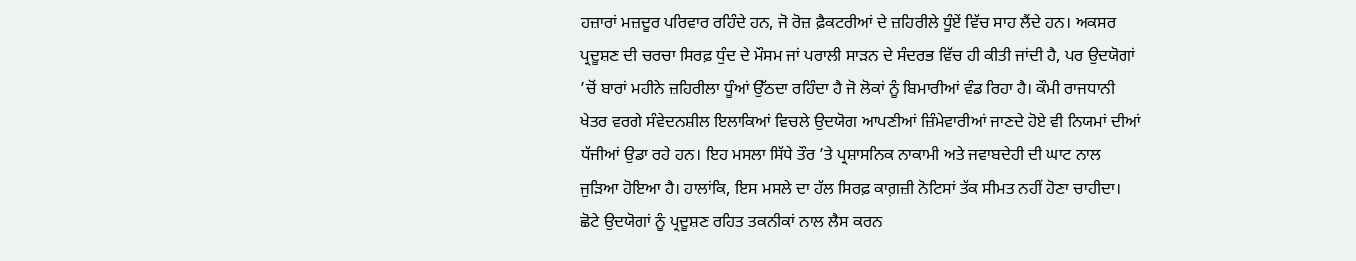ਹਜ਼ਾਰਾਂ ਮਜ਼ਦੂਰ ਪਰਿਵਾਰ ਰਹਿੰਦੇ ਹਨ, ਜੋ ਰੋਜ਼ ਫ਼ੈਕਟਰੀਆਂ ਦੇ ਜ਼ਹਿਰੀਲੇ ਧੂੰਏਂ ਵਿੱਚ ਸਾਹ ਲੈਂਦੇ ਹਨ। ਅਕਸਰ ਪ੍ਰਦੂਸ਼ਣ ਦੀ ਚਰਚਾ ਸਿਰਫ਼ ਧੁੰਦ ਦੇ ਮੌਸਮ ਜਾਂ ਪਰਾਲੀ ਸਾੜਨ ਦੇ ਸੰਦਰਭ ਵਿੱਚ ਹੀ ਕੀਤੀ ਜਾਂਦੀ ਹੈ, ਪਰ ਉਦਯੋਗਾਂ ’ਚੋਂ ਬਾਰਾਂ ਮਹੀਨੇ ਜ਼ਹਿਰੀਲਾ ਧੂੰਆਂ ਉੱਠਦਾ ਰਹਿੰਦਾ ਹੈ ਜੋ ਲੋਕਾਂ ਨੂੰ ਬਿਮਾਰੀਆਂ ਵੰਡ ਰਿਹਾ ਹੈ। ਕੌਮੀ ਰਾਜਧਾਨੀ ਖੇਤਰ ਵਰਗੇ ਸੰਵੇਦਨਸ਼ੀਲ ਇਲਾਕਿਆਂ ਵਿਚਲੇ ਉਦਯੋਗ ਆਪਣੀਆਂ ਜ਼ਿੰਮੇਵਾਰੀਆਂ ਜਾਣਦੇ ਹੋਏ ਵੀ ਨਿਯਮਾਂ ਦੀਆਂ ਧੱਜੀਆਂ ਉਡਾ ਰਹੇ ਹਨ। ਇਹ ਮਸਲਾ ਸਿੱਧੇ ਤੌਰ ’ਤੇ ਪ੍ਰਸ਼ਾਸਨਿਕ ਨਾਕਾਮੀ ਅਤੇ ਜਵਾਬਦੇਹੀ ਦੀ ਘਾਟ ਨਾਲ ਜੁੜਿਆ ਹੋਇਆ ਹੈ। ਹਾਲਾਂਕਿ, ਇਸ ਮਸਲੇ ਦਾ ਹੱਲ ਸਿਰਫ਼ ਕਾਗ਼ਜ਼ੀ ਨੋਟਿਸਾਂ ਤੱਕ ਸੀਮਤ ਨਹੀਂ ਹੋਣਾ ਚਾਹੀਦਾ। ਛੋਟੇ ਉਦਯੋਗਾਂ ਨੂੰ ਪ੍ਰਦੂਸ਼ਣ ਰਹਿਤ ਤਕਨੀਕਾਂ ਨਾਲ ਲੈਸ ਕਰਨ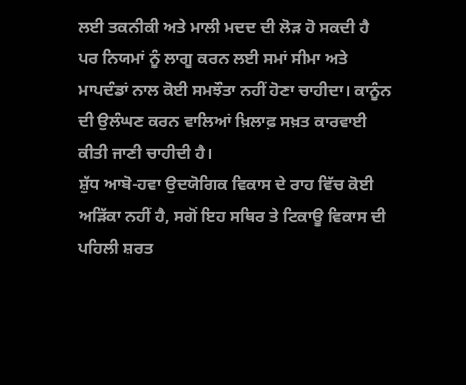ਲਈ ਤਕਨੀਕੀ ਅਤੇ ਮਾਲੀ ਮਦਦ ਦੀ ਲੋੜ ਹੋ ਸਕਦੀ ਹੈ ਪਰ ਨਿਯਮਾਂ ਨੂੰ ਲਾਗੂ ਕਰਨ ਲਈ ਸਮਾਂ ਸੀਮਾ ਅਤੇ ਮਾਪਦੰਡਾਂ ਨਾਲ ਕੋਈ ਸਮਝੌਤਾ ਨਹੀਂ ਹੋਣਾ ਚਾਹੀਦਾ। ਕਾਨੂੰਨ ਦੀ ਉਲੰਘਣ ਕਰਨ ਵਾਲਿਆਂ ਖ਼ਿਲਾਫ਼ ਸਖ਼ਤ ਕਾਰਵਾਈ ਕੀਤੀ ਜਾਣੀ ਚਾਹੀਦੀ ਹੈ।
ਸ਼ੁੱਧ ਆਬੋ-ਹਵਾ ਉਦਯੋਗਿਕ ਵਿਕਾਸ ਦੇ ਰਾਹ ਵਿੱਚ ਕੋਈ ਅੜਿੱਕਾ ਨਹੀਂ ਹੈ, ਸਗੋਂ ਇਹ ਸਥਿਰ ਤੇ ਟਿਕਾਊ ਵਿਕਾਸ ਦੀ ਪਹਿਲੀ ਸ਼ਰਤ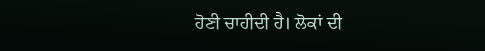ਹੋਣੀ ਚਾਹੀਦੀ ਹੈ। ਲੋਕਾਂ ਦੀ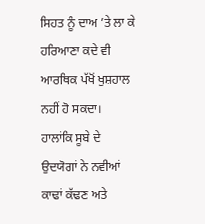ਸਿਹਤ ਨੂੰ ਦਾਅ ’ਤੇ ਲਾ ਕੇ ਹਰਿਆਣਾ ਕਦੇ ਵੀ ਆਰਥਿਕ ਪੱਖੋਂ ਖੁਸ਼ਹਾਲ ਨਹੀਂ ਹੋ ਸਕਦਾ। ਹਾਲਾਂਕਿ ਸੂਬੇ ਦੇ ਉਦਯੋਗਾਂ ਨੇ ਨਵੀਆਂ ਕਾਢਾਂ ਕੱਢਣ ਅਤੇ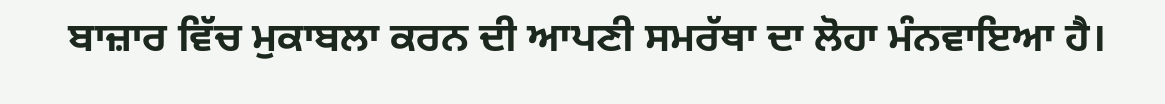ਬਾਜ਼ਾਰ ਵਿੱਚ ਮੁਕਾਬਲਾ ਕਰਨ ਦੀ ਆਪਣੀ ਸਮਰੱਥਾ ਦਾ ਲੋਹਾ ਮੰਨਵਾਇਆ ਹੈ।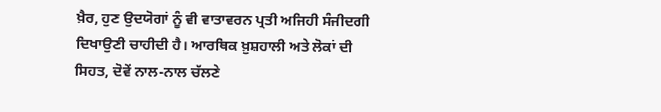ਖ਼ੈਰ, ਹੁਣ ਉਦਯੋਗਾਂ ਨੂੰ ਵੀ ਵਾਤਾਵਰਨ ਪ੍ਰਤੀ ਅਜਿਹੀ ਸੰਜੀਦਗੀ ਦਿਖਾਉਣੀ ਚਾਹੀਦੀ ਹੈ। ਆਰਥਿਕ ਖ਼ੁਸ਼ਹਾਲੀ ਅਤੇ ਲੋਕਾਂ ਦੀ ਸਿਹਤ, ਦੋਵੇਂ ਨਾਲ-ਨਾਲ ਚੱਲਣੇ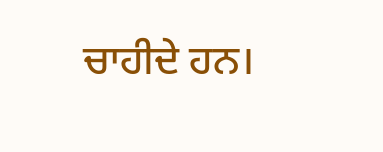ਚਾਹੀਦੇ ਹਨ।